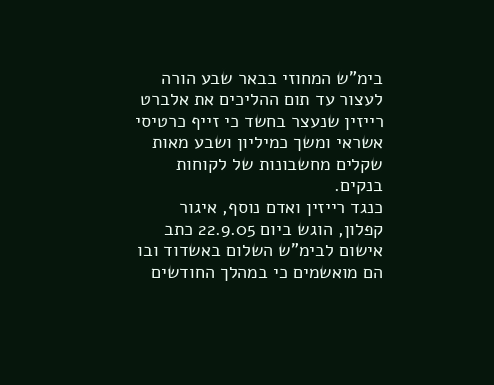בימ"ש המחוזי בבאר שבע הורה לעצור עד תום ההליכים את אלברט רייזין שנעצר בחשד כי זייף כרטיסי אשראי ומשך כמיליון ושבע מאות שקלים מחשבונות של לקוחות בנקים.
כנגד רייזין ואדם נוסף, איגור קפלון, הוגש ביום 22.9.05 כתב אישום לבימ"ש השלום באשדוד ובו הם מואשמים כי במהלך החודשים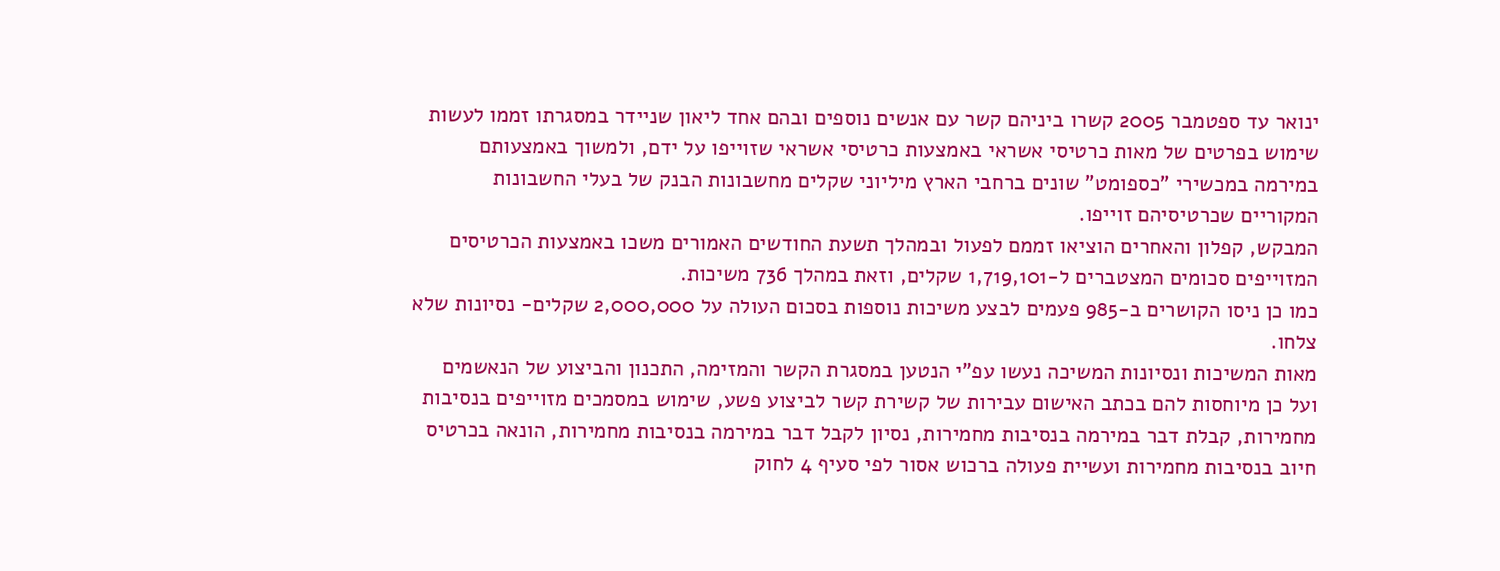ינואר עד ספטמבר 2005 קשרו ביניהם קשר עם אנשים נוספים ובהם אחד ליאון שניידר במסגרתו זממו לעשות שימוש בפרטים של מאות כרטיסי אשראי באמצעות כרטיסי אשראי שזוייפו על ידם, ולמשוך באמצעותם במירמה במכשירי "כספומט" שונים ברחבי הארץ מיליוני שקלים מחשבונות הבנק של בעלי החשבונות המקוריים שכרטיסיהם זוייפו.
המבקש, קפלון והאחרים הוציאו זממם לפעול ובמהלך תשעת החודשים האמורים משכו באמצעות הכרטיסים המזוייפים סכומים המצטברים ל-1,719,101 שקלים, וזאת במהלך 736 משיכות.
כמו כן ניסו הקושרים ב-985 פעמים לבצע משיכות נוספות בסכום העולה על 2,000,000 שקלים- נסיונות שלא צלחו.
מאות המשיכות ונסיונות המשיכה נעשו עפ"י הנטען במסגרת הקשר והמזימה, התכנון והביצוע של הנאשמים ועל כן מיוחסות להם בכתב האישום עבירות של קשירת קשר לביצוע פשע, שימוש במסמכים מזוייפים בנסיבות מחמירות, קבלת דבר במירמה בנסיבות מחמירות, נסיון לקבל דבר במירמה בנסיבות מחמירות, הונאה בכרטיס חיוב בנסיבות מחמירות ועשיית פעולה ברכוש אסור לפי סעיף 4 לחוק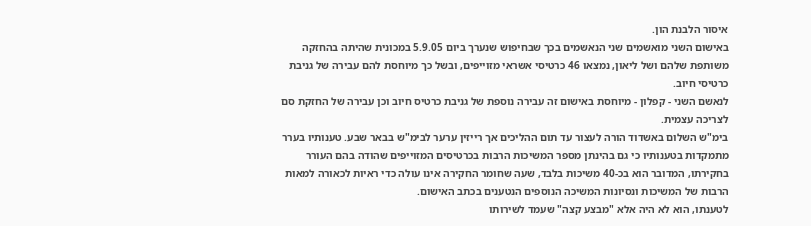איסור הלבנת הון.
באישום השני מואשמים שני הנאשמים בכך שבחיפוש שנערך ביום 5.9.05 במכונית שהיתה בהחזקה משותפת שלהם ושל ליאון, נמצאו 46 כרטיסי אשראי מזוייפים, ובשל כך מיוחסת להם עבירה של גניבת כרטיסי חיוב.
לנאשם השני - קפלון - מיוחסת באישום זה עבירה נוספת של גניבת כרטיס חיוב וכן עבירה של החזקת סם לצריכה עצמית.
בימ"ש השלום באשדוד הורה לעצור עד תום ההליכים אך רייזין ערער לבימ"ש בבאר שבע. טענותיו בערר מתמקדות בטענותיו כי גם בהינתן מספר המשיכות הרבות בכרטיסים המזוייפים שהודה בהם העורר בחקירתו, המדובר הוא בכ-40 משיכות בלבד, שעה שחומר החקירה אינו עולה כדי ראיות לכאורה למאות הרבות של המשיכות ונסיונות המשיכה הנוספים הנטענים בכתב האישום.
לטענתו, הוא לא היה אלא "מבצע קצה" שעמד לשירותו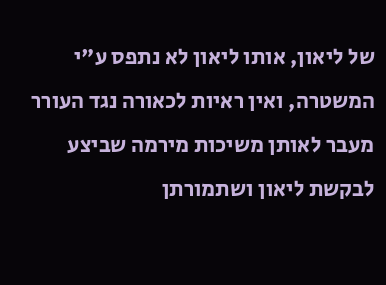של ליאון, אותו ליאון לא נתפס ע"י המשטרה, ואין ראיות לכאורה נגד העורר מעבר לאותן משיכות מירמה שביצע לבקשת ליאון ושתמורתן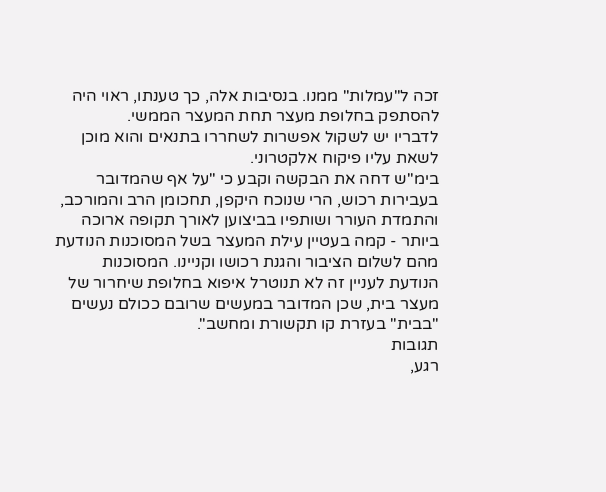זכה ל"עמלות" ממנו. בנסיבות אלה, כך טענתו, ראוי היה להסתפק בחלופת מעצר תחת המעצר הממשי.
לדבריו יש לשקול אפשרות לשחררו בתנאים והוא מוכן לשאת עליו פיקוח אלקטרוני.
בימ"ש דחה את הבקשה וקבע כי "על אף שהמדובר בעבירות רכוש, הרי שנוכח היקפן, תחכומן הרב והמורכב, והתמדת העורר ושותפיו בביצוען לאורך תקופה ארוכה ביותר - קמה בעטיין עילת המעצר בשל המסוכנות הנודעת מהם לשלום הציבור והגנת רכושו וקניינו. המסוכנות הנודעת לעניין זה לא תנוטרל איפוא בחלופת שיחרור של מעצר בית, שכן המדובר במעשים שרובם ככולם נעשים "בבית" בעזרת קו תקשורת ומחשב".
תגובות
רגע,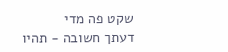שקט פה מדי
דעתך חשובה - תהיו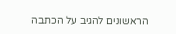הראשונים להגיב על הכתבה